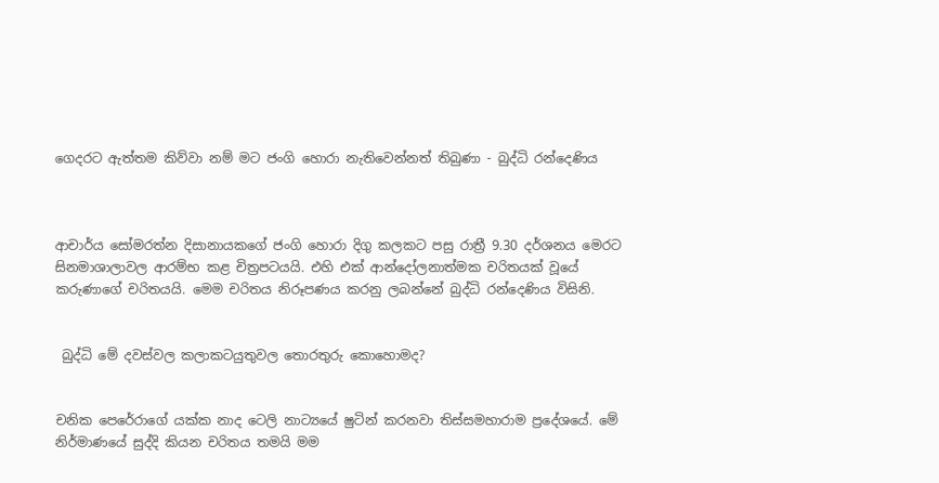ගෙදරට ඇත්තම කිව්වා නම් මට ජංගි හොරා නැතිවෙන්නත් තිබුණා - බුද්ධි රන්දෙණිය



ආචාර්ය සෝමරත්න දිසානායකගේ ජංගි හොරා දිගු කලකට පසු රාත්‍රී 9.30 දර්ශනය මෙරට සිනමාශාලාවල ආරම්භ කළ චිත්‍රපටයයි. එහි එක් ආන්දෝලනාත්මක චරිතයක් වූයේ කරුණාගේ චරිතයයි. මෙම චරිතය නිරූපණය කරනු ලබන්නේ බුද්ධි රන්දෙණිය විසිනි.


 බුද්ධි මේ දවස්වල කලාකටයුතුවල තොරතුරු කොහොමද?


චනික පෙරේරාගේ යක්ක නාද ටෙලි නාට්‍යයේ ෂුටින් කරනවා තිස්සමහාරාම ප්‍රදේශයේ. මේ නිර්මාණයේ සුද්දි කියන චරිතය තමයි මම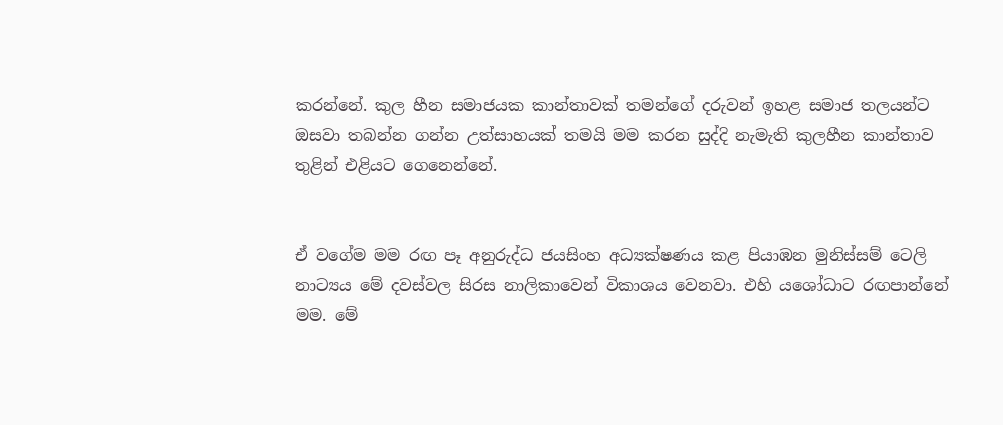කරන්නේ. කුල හීන සමාජයක කාන්තාවක් තමන්ගේ දරුවන් ඉහළ සමාජ තලයන්ට ඔසවා තබන්න ගන්න උත්සාහයක් තමයි මම කරන සුද්දි නැමැති කුලහීන කාන්තාව තුළින් එළියට ගෙනෙන්නේ.


ඒ වගේම මම රඟ පෑ අනුරුද්ධ ජයසිංහ අධ්‍යක්ෂණය කළ පියාඹන මුනිස්සම් ටෙලි නාට්‍යය මේ දවස්වල සිරස නාලිකාවෙන් විකාශය වෙනවා. එහි යශෝධාට රඟපාන්නේ මම. මේ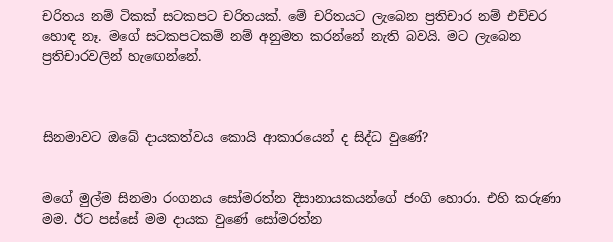චරිතය නම් ටිකක් සටකපට චරිතයක්. මේ චරිතයට ලැබෙන ප්‍රතිචාර නම් එච්චර හොඳ නෑ. මගේ සටකපටකම් නම් අනුමත කරන්නේ නැති බවයි. මට ලැබෙන ප්‍රතිචාරවලින් හැඟෙන්නේ.



සිනමාවට ඔබේ දායකත්වය කොයි ආකාරයෙන් ද සිද්ධ වුණේ?


මගේ මුල්ම සිනමා රංගනය සෝමරත්න දිසානායකයන්ගේ ජංගි හොරා. එහි කරුණා මම. ඊට පස්සේ මම දායක වුණේ සෝමරත්න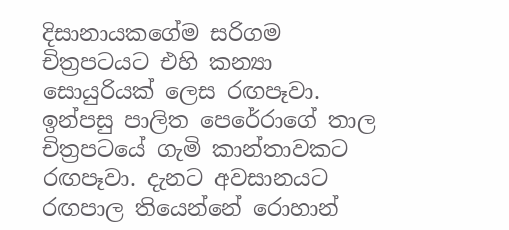දිසානායකගේම සරිගම චිත්‍රපටයට එහි කන්‍යා සොයුරියක් ලෙස රඟපෑවා. ඉන්පසු පාලිත පෙරේරාගේ තාල චිත්‍රපටයේ ගැමි කාන්තාවකට රඟපෑවා. දැනට අවසානයට රඟපාල තියෙන්නේ රොහාන්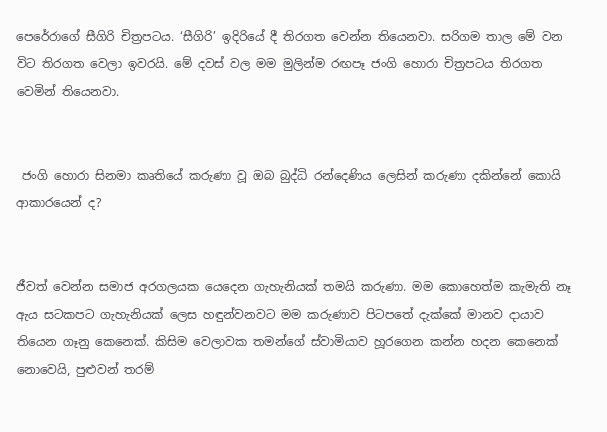පෙරේරාගේ සීගිරි චිත්‍රපටය. ‘සීගිරි’ ඉදිරියේ දී තිරගත වෙන්න තියෙනවා. සරිගම තාල මේ වන විට තිරගත වෙලා ඉවරයි. මේ දවස් වල මම මුලින්ම රඟපෑ ජංගි හොරා චිත්‍රපටය තිරගත වෙමින් තියෙනවා.


 ජංගි හොරා සිනමා කෘතියේ කරුණා වූ ඔබ බුද්ධි රන්දෙණිය ලෙසින් කරුණා දකින්නේ කොයි ආකාරයෙන් ද?


ජීවත් වෙන්න සමාජ අරගලයක යෙදෙන ගැහැනියක් තමයි කරුණා. මම කොහෙත්ම කැමැති නෑ ඇය සටකපට ගැහැනියක් ලෙස හඳුන්වනවට මම කරුණාව පිටපතේ දැක්කේ මානව දායාව තියෙන ගෑනු කෙනෙක්. කිසිම වෙලාවක තමන්ගේ ස්වාමියාව හූරගෙන කන්න හදන කෙනෙක් නොවෙයි, පුළුවන් තරම්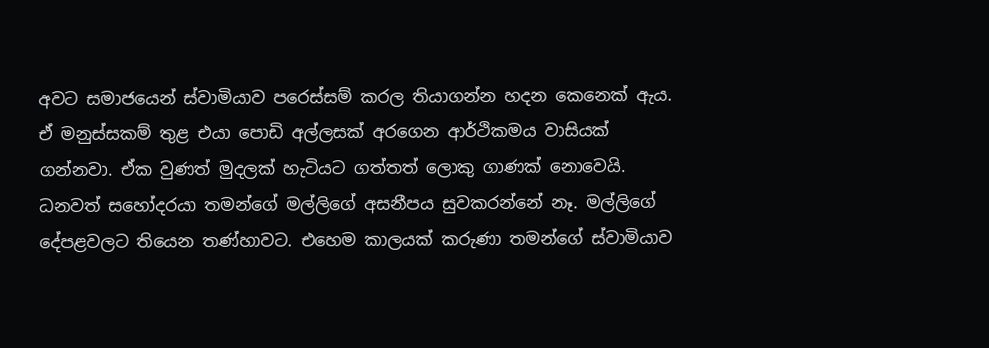අවට සමාජයෙන් ස්වාමියාව පරෙස්සම් කරල තියාගන්න හදන කෙනෙක් ඇය. ඒ මනුස්සකම් තුළ එයා පොඩි අල්ලසක් අරගෙන ආර්ථිකමය වාසියක් ගන්නවා. ඒක වුණත් මුදලක් හැටියට ගත්තත් ලොකු ගාණක් නොවෙයි. ධනවත් සහෝදරයා තමන්ගේ මල්ලිගේ අසනීපය සුවකරන්නේ නෑ. මල්ලිගේ දේපළවලට තියෙන තණ්හාවට. එහෙම කාලයක් කරුණා තමන්ගේ ස්වාමියාව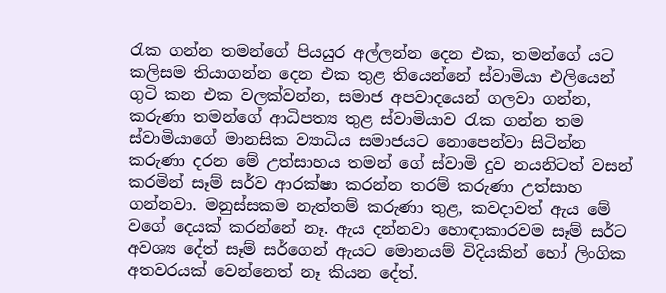රැක ගන්න තමන්ගේ පියයුර අල්ලන්න දෙන එක, තමන්ගේ යට කලිසම තියාගන්න දෙන එක තුළ තියෙන්නේ ස්වාමියා එලියෙන් ගුටි කන එක වලක්වන්න, සමාජ අපවාදයෙන් ගලවා ගන්න, කරුණා තමන්ගේ ආධිපත්‍ය තුළ ස්වාමියාව රැක ගන්න තම ස්වාමියාගේ මානසික ව්‍යාධිය සමාජයට නොපෙන්වා සිටින්න කරුණා දරන මේ උත්සාහය තමන් ගේ ස්වාමි දුව නයනිටත් වසන් කරමින් සෑම් සර්ව ආරක්ෂා කරන්න තරම් කරුණා උත්සාහ ගන්නවා. මනුස්සකම නැත්තම් කරුණා තුළ, කවදාවත් ඇය මේ වගේ දෙයක් කරන්නේ නෑ. ඇය දන්නවා හොඳාකාරවම සෑම් සර්ට අවශ්‍ය දේත් සෑම් සර්ගෙන් ඇයට මොනයම් විදියකින් හෝ ලිංගික අතවරයක් වෙන්නෙත් නෑ කියන දේත්.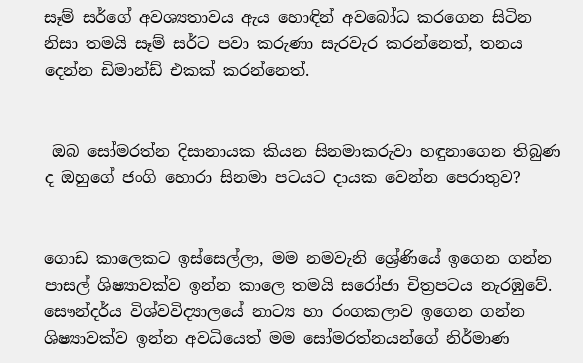සෑම් සර්ගේ අවශ්‍යතාවය ඇය හොඳින් අවබෝධ කරගෙන සිටින නිසා තමයි සෑම් සර්ට පවා කරුණා සැරවැර කරන්නෙත්, තනය දෙන්න ඩිමාන්ඩ් එකක් කරන්නෙත්.


 ඔබ සෝමරත්න දිසානායක කියන සිනමාකරුවා හඳුනාගෙන තිබුණ ද ඔහුගේ ජංගි හොරා සිනමා පටයට දායක වෙන්න පෙරාතුව?


ගොඩ කාලෙකට ඉස්සෙල්ලා, මම නමවැනි ශ්‍රේණියේ ඉගෙන ගන්න පාසල් ශිෂ්‍යාවක්ව ඉන්න කාලෙ තමයි සරෝජා චිත්‍රපටය නැරඹුවේ. සෞන්දර්ය විශ්වවිද්‍යාලයේ නාට්‍ය හා රංගකලාව ඉගෙන ගන්න ශිෂ්‍යාවක්ව ඉන්න අවධියෙත් මම සෝමරත්නයන්ගේ නිර්මාණ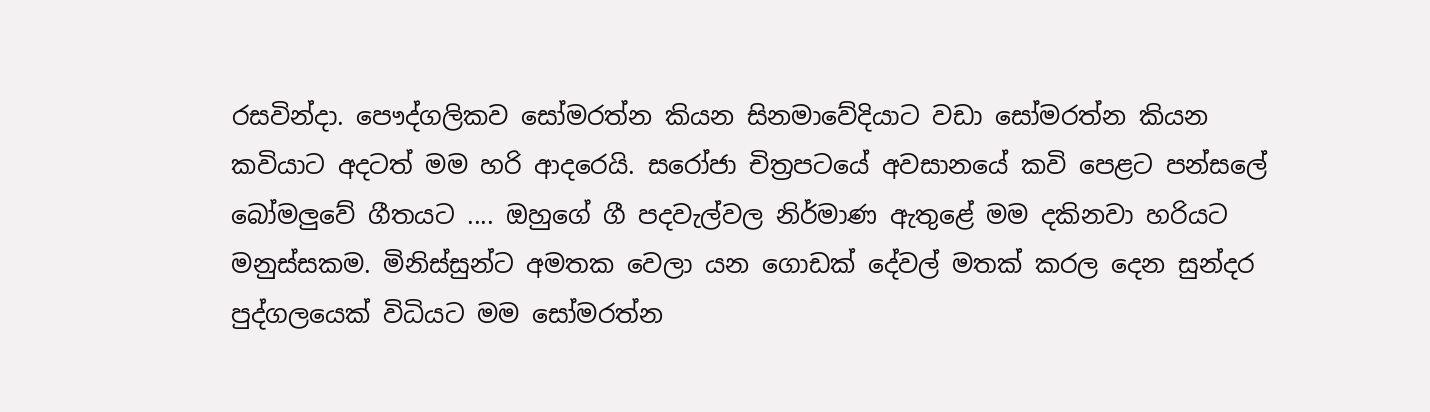රසවින්දා. පෞද්ගලිකව සෝමරත්න කියන සිනමාවේදියාට වඩා සෝමරත්න කියන කවියාට අදටත් මම හරි ආදරෙයි. සරෝජා චිත්‍රපටයේ අවසානයේ කවි පෙළට පන්සලේ බෝමලුවේ ගීතයට .... ඔහුගේ ගී පදවැල්වල නිර්මාණ ඇතුළේ මම දකිනවා හරියට මනුස්සකම. මිනිස්සුන්ට අමතක වෙලා යන ගොඩක් දේවල් මතක් කරල දෙන සුන්දර පුද්ගලයෙක් විධියට මම සෝමරත්න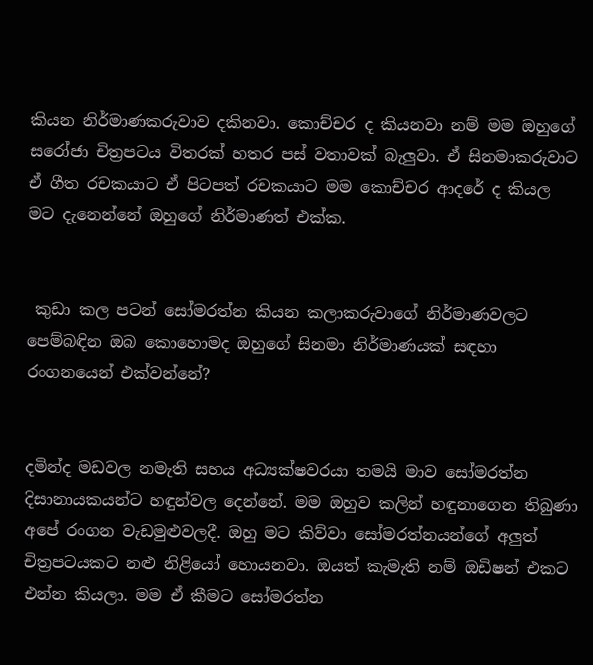කියන නිර්මාණකරුවාව දකිනවා. කොච්චර ද කියනවා නම් මම ඔහුගේ සරෝජා චිත්‍රපටය විතරක් හතර පස් වතාවක් බැලුවා. ඒ සිනමාකරුවාට ඒ ගීත රචකයාට ඒ පිටපත් රචකයාට මම කොච්චර ආදරේ ද කියල මට දැනෙන්නේ ඔහුගේ නිර්මාණත් එක්ක.


 කුඩා කල පටන් සෝමරත්න කියන කලාකරුවාගේ නිර්මාණවලට පෙම්බඳින ඔබ කොහොමද ඔහුගේ සිනමා නිර්මාණයක් සඳහා රංගනයෙන් එක්වන්නේ?


දමින්ද මඩවල නමැති සහය අධ්‍යක්ෂවරයා තමයි මාව සෝමරත්න දිසානායකයන්ට හඳුන්වල දෙන්නේ. මම ඔහුව කලින් හඳුනාගෙන තිබුණා අපේ රංගන වැඩමුළුවලදී. ඔහු මට කිව්වා සෝමරත්නයන්ගේ අලුත් චිත්‍රපටයකට නළු නිළියෝ හොයනවා. ඔයත් කැමැති නම් ඔඩිෂන් එකට එන්න කියලා. මම ඒ කීමට සෝමරත්න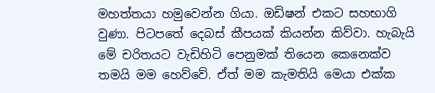මහත්තයා හමුවෙන්න ගියා. ඔඩිෂන් එකට සහභාගි වුණා. පිටපතේ දෙබස් කීපයක් කියන්න කිව්වා. හැබැයි මේ චරිතයට වැඩිහිටි පෙනුමක් තියෙන කෙනෙක්ව තමයි මම හෙව්වේ. ඒත් මම කැමතියි මෙයා එක්ක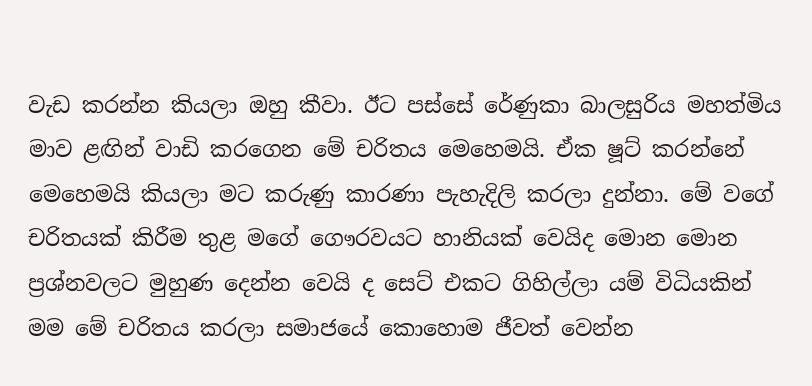වැඩ කරන්න කියලා ඔහු කීවා. ඊට පස්සේ රේණුකා බාලසුරිය මහත්මිය මාව ළඟින් වාඩි කරගෙන මේ චරිතය මෙහෙමයි. ඒක ෂූට් කරන්නේ මෙහෙමයි කියලා මට කරුණු කාරණා පැහැදිලි කරලා දුන්නා. මේ වගේ චරිතයක් කිරීම තුළ මගේ ගෞරවයට හානියක් වෙයිද මොන මොන ප්‍රශ්නවලට මුහුණ දෙන්න වෙයි ද සෙට් එකට ගිහිල්ලා යම් විධියකින් මම මේ චරිතය කරලා සමාජයේ කොහොම ජීවත් වෙන්න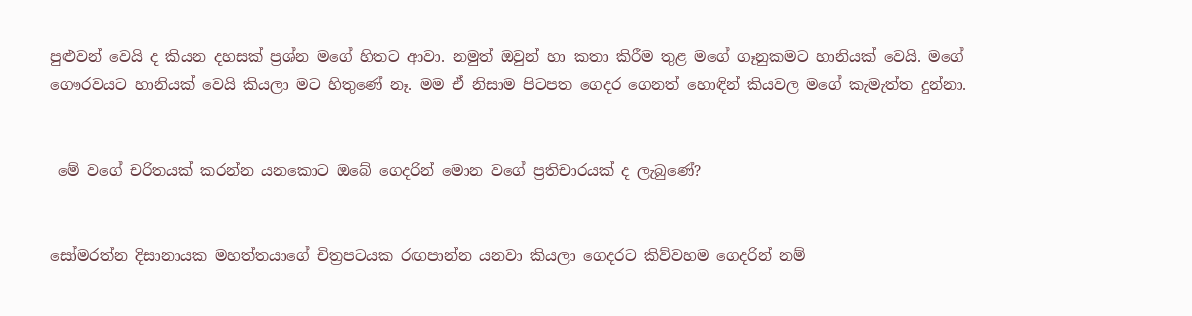පුළුවන් වෙයි ද කියන දහසක් ප්‍රශ්න මගේ හිතට ආවා. නමුත් ඔවුන් හා කතා කිරීම තුළ මගේ ගෑනුකමට හානියක් වෙයි. මගේ ගෞරවයට හානියක් වෙයි කියලා මට හිතුණේ නෑ. මම ඒ නිසාම පිටපත ගෙදර ගෙනත් හොඳින් කියවල මගේ කැමැත්ත දුන්නා.


 මේ වගේ චරිතයක් කරන්න යනකොට ඔබේ ගෙදරින් මොන වගේ ප්‍රතිචාරයක් ද ලැබුණේ?


සෝමරත්න දිසානායක මහත්තයාගේ චිත්‍රපටයක රඟපාන්න යනවා කියලා ගෙදරට කිව්වහම ගෙදරින් නම්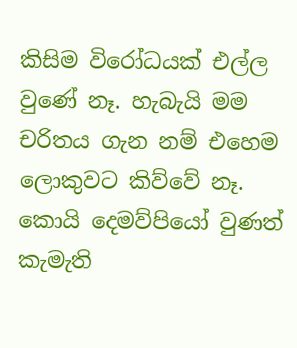කිසිම විරෝධයක් එල්ල වුණේ නෑ. හැබැයි මම චරිතය ගැන නම් එහෙම ලොකුවට කිව්වේ නෑ. කොයි දෙමව්පියෝ වුණත් කැමැති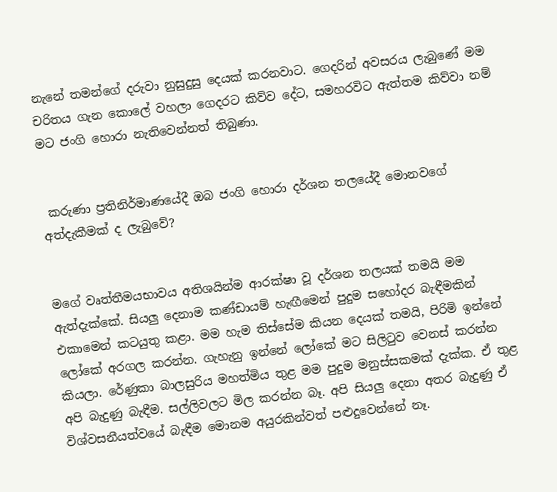නැනේ තමන්ගේ දරුවා නුසුදුසු දෙයක් කරනවාට. ගෙදරින් අවසරය ලැබුණේ මම චරිතය ගැන කොලේ වහලා ගෙදරට කිව්ව දේට, සමහරවිට ඇත්තම කිව්වා නම් මට ජංගි හොරා නැතිවෙන්නත් තිබුණා.


 කරුණා ප්‍රතිනිර්මාණයේදී ඔබ ජංගි හොරා දර්ශන තලයේදී මොනවගේ අත්දැකීමක් ද ලැබුවේ?


මගේ වෘත්තීමයභාවය අතිශයින්ම ආරක්ෂා වූ දර්ශන තලයක් තමයි මම ඇත්දැක්කේ. සියලු දෙනාම කණ්ඩායම් හැඟීමෙන් පුදුම සහෝදර බැඳීමකින් එකාමෙන් කටයුතු කළා. මම හැම තිස්සේම කියන දෙයක් තමයි, පිරිමි ඉන්නේ ලෝකේ අරගල කරන්න. ගැහැනු ඉන්නේ ලෝකේ මට සිලිටුව වෙනස් කරන්න කියලා. රේණුකා බාලසුරිය මහත්මිය තුළ මම පුදුම මනුස්සකමක් දැක්ක. ඒ තුළ අපි බැදුණු බැඳීම. සල්ලිවලට මිල කරන්න බෑ. අපි සියලු දෙනා අතර බැදුණු ඒ විශ්වසනීයත්වයේ බැඳීම මොනම අයුරකින්වත් පළුදුවෙන්නේ නෑ.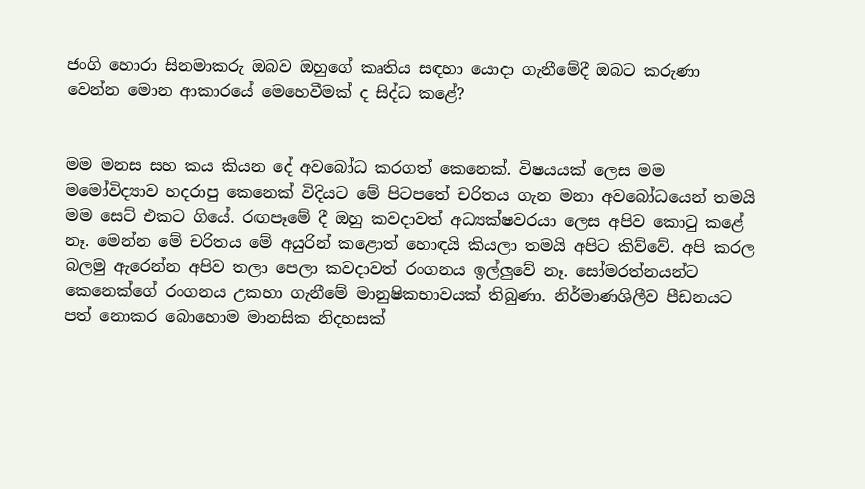ජංගි හොරා සිනමාකරු ඔබව ඔහුගේ කෘතිය සඳහා යොදා ගැනීමේදී ඔබට කරුණා වෙන්න මොන ආකාරයේ මෙහෙවීමක් ද සිද්ධ කළේ?


මම මනස සහ කය කියන දේ අවබෝධ කරගත් කෙනෙක්. විෂයයක් ලෙස මම මමෝවිද්‍යාව හදරාපු කෙනෙක් විදියට මේ පිටපතේ චරිතය ගැන මනා අවබෝධයෙන් තමයි මම සෙට් එකට ගියේ. රඟපෑමේ දී ඔහු කවදාවත් අධ්‍යක්ෂවරයා ලෙස අපිව කොටු කළේ නෑ. මෙන්න මේ චරිතය මේ අයුරින් කළොත් හොඳයි කියලා තමයි අපිට කිව්වේ. අපි කරල බලමු ඇරෙන්න අපිව තලා පෙලා කවදාවත් රංගනය ඉල්ලුවේ නෑ. සෝමරත්නයන්ට කෙනෙක්ගේ රංගනය උකහා ගැනීමේ මානුෂිකභාවයක් තිබුණා. නිර්මාණශිලීව පීඩනයට පත් නොකර බොහොම මානසික නිදහසක්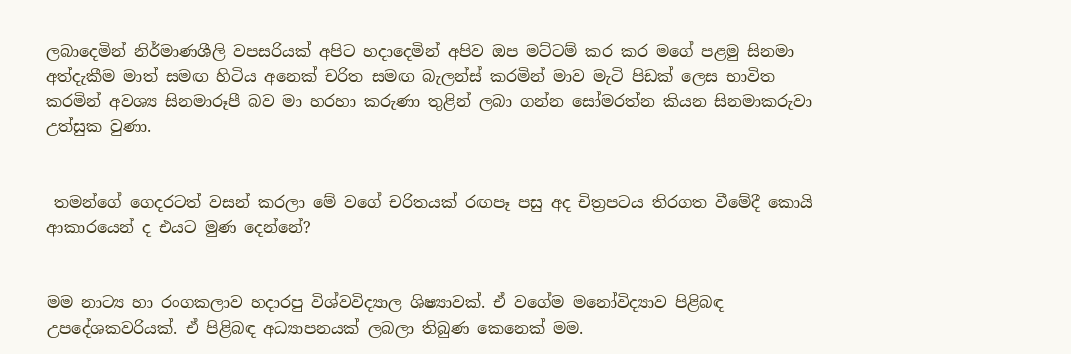ලබාදෙමින් නිර්මාණශීලි වපසරියක් අපිට හදාදෙමින් අපිව ඔප මට්ටම් කර කර මගේ පළමු සිනමා අත්දැකීම මාත් සමඟ හිටිය අනෙක් චරිත සමඟ බැලන්ස් කරමින් මාව මැටි පිඩක් ලෙස භාවිත කරමින් අවශ්‍ය සිනමාරූපී බව මා හරහා කරුණා තුළින් ලබා ගන්න සෝමරත්න කියන සිනමාකරුවා උත්සුක වුණා.


 තමන්ගේ ගෙදරටත් වසන් කරලා මේ වගේ චරිතයක් රඟපෑ පසු අද චිත්‍රපටය තිරගත වීමේදී කොයි ආකාරයෙන් ද එයට මුණ දෙන්නේ?


මම නාට්‍ය හා රංගකලාව හදාරපු විශ්වවිද්‍යාල ශිෂ්‍යාවක්. ඒ වගේම මනෝවිද්‍යාව පිළිබඳ උපදේශකවරියක්. ඒ පිළිබඳ අධ්‍යාපනයක් ලබලා තිබුණ කෙනෙක් මම.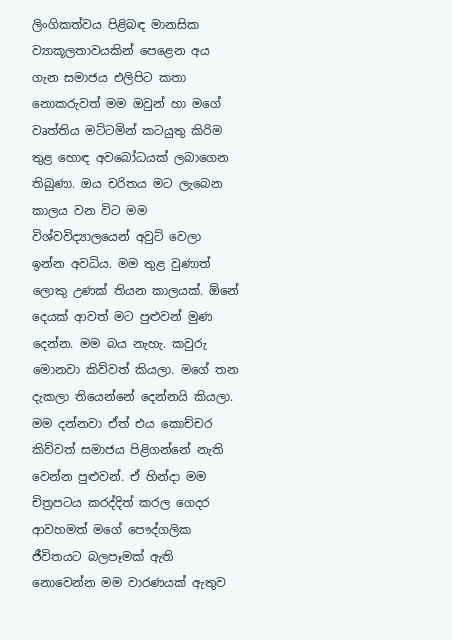ලිංගිකත්වය පිළිබඳ මානසික ව්‍යාකූලතාවයකින් පෙළෙන අය ගැන සමාජය එලිපිට කතා නොකරුවත් මම ඔවුන් හා මගේ වෘත්තිය මට්ටමින් කටයුතු කිරිම තුළ හොඳ අවබෝධයක් ලබාගෙන තිබුණා. ඔය චරිතය මට ලැබෙන කාලය වන විට මම විශ්වවිද්‍යාලයෙන් අවුට් වෙලා ඉන්න අවධිය. මම තුළ වුණාත් ලොකු උණක් තියන කාලයක්. ඕනේ දෙයක් ආවත් මට පුළුවන් මුණ දෙන්න. මම බය නැහැ. කවුරු මොනවා කිව්වත් කියලා. මගේ තන දැකලා තියෙන්නේ දෙන්නයි කියලා. මම දන්නවා ඒත් එය කොච්චර කිව්වත් සමාජය පිළිගන්නේ නැති වෙන්න පුළුවන්. ඒ හින්දා මම චිත්‍රපටය කරද්දිත් කරල ගෙදර ආවහමත් මගේ පෞද්ගලික ජීවිතයට බලපෑමක් ඇති නොවෙන්න මම වාරණයක් ඇතුව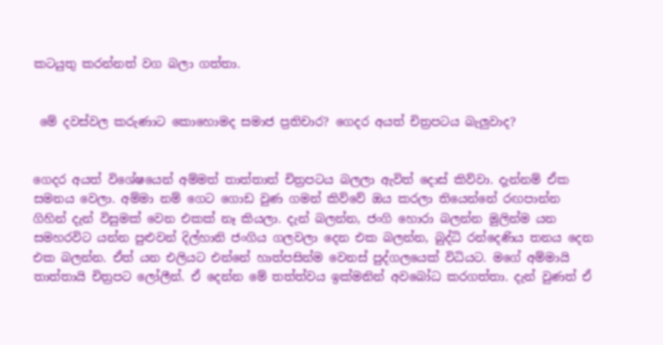කටයුතු කරන්නත් වග බලා ගත්තා.


 මේ දවස්වල කරුණාට කොහොමද සමාජ ප්‍රතිචාර? ගෙදර අයත් චිත්‍රපටය බැලුවාද?


ගෙදර අයත් විශේෂයෙන් අම්මත් තාත්තාත් චිත්‍රපටය බලලා ඇවිත් දොස් කිව්වා. දැන්නම් ඒක සමනය වෙලා. අම්මා නම් ගෙට ගොඩ වුණ ගමන් කිව්වේ ඔය කරලා තියෙන්නේ රඟපාන්න ගිහින් දැන් විසුමක් වෙන එකක් නෑ කියලා. දැන් බලන්න, ජංගි හොරා බලන්න මුලින්ම යන සමහරවිට යන්න පුළුවන් දිල්හානි ජංගිය ගලවලා දෙන එක බලන්න, බුද්ධි රන්දෙණිය තනය දෙන එක බලන්න. ඒත් යන එලියට එන්නේ හාත්පසින්ම වෙනස් පුද්ගලයෙක් විධියට. මගේ අම්මායි තාත්තායි චිත්‍රපට ලෝලීන්. ඒ දෙන්න මේ තත්ත්වය ඉක්මනින් අවබෝධ කරගත්තා. දැන් වුණත් ඒ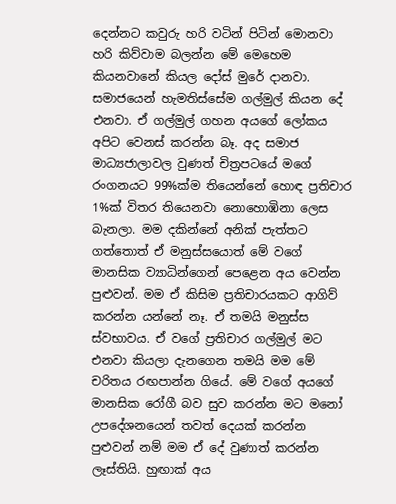දෙන්නට කවුරු හරි වටින් පිටින් මොනවා හරි කිව්වාම බලන්න මේ මෙහෙම කියනවානේ කියල දෝස් මුරේ දානවා. සමාජයෙන් හැමතිස්සේම ගල්මුල් කියන දේ එනවා. ඒ ගල්මුල් ගහන අයගේ ලෝකය අපිට වෙනස් කරන්න බෑ. අද සමාජ මාධ්‍යජාලාවල වුණත් චිත්‍රපටයේ මගේ රංගනයට 99%ක්ම තියෙන්නේ හොඳ ප්‍රතිචාර 1%ක් විතර තියෙනවා නොහොඹිනා ලෙස බැනලා. මම දකින්නේ අනික් පැත්තට ගත්තොත් ඒ මනුස්සයොත් මේ වගේ මානසික ව්‍යාධින්ගෙන් පෙළෙන අය වෙන්න පුළුවන්. මම ඒ කිසිම ප්‍රතිචාරයකට ආගිව් කරන්න යන්නේ නෑ. ඒ තමයි මනුස්ස ස්වභාවය. ඒ වගේ ප්‍රතිචාර ගල්මුල් මට එනවා කියලා දැනගෙන තමයි මම මේ චරිතය රඟපාන්න ගියේ. මේ වගේ අයගේ මානසික රෝගී බව සුව කරන්න මට මනෝ උපදේශනයෙන් තවත් දෙයක් කරන්න පුළුවන් නම් මම ඒ දේ වුණාත් කරන්න ලෑස්තියි. හුඟාක් අය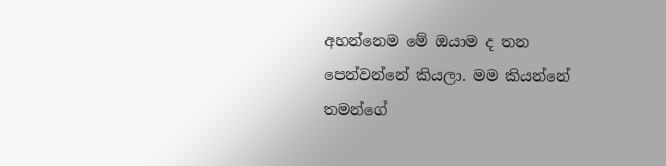අහන්නෙම මේ ඔයාම ද තන පෙන්වන්නේ කියලා. මම කියන්නේ තමන්ගේ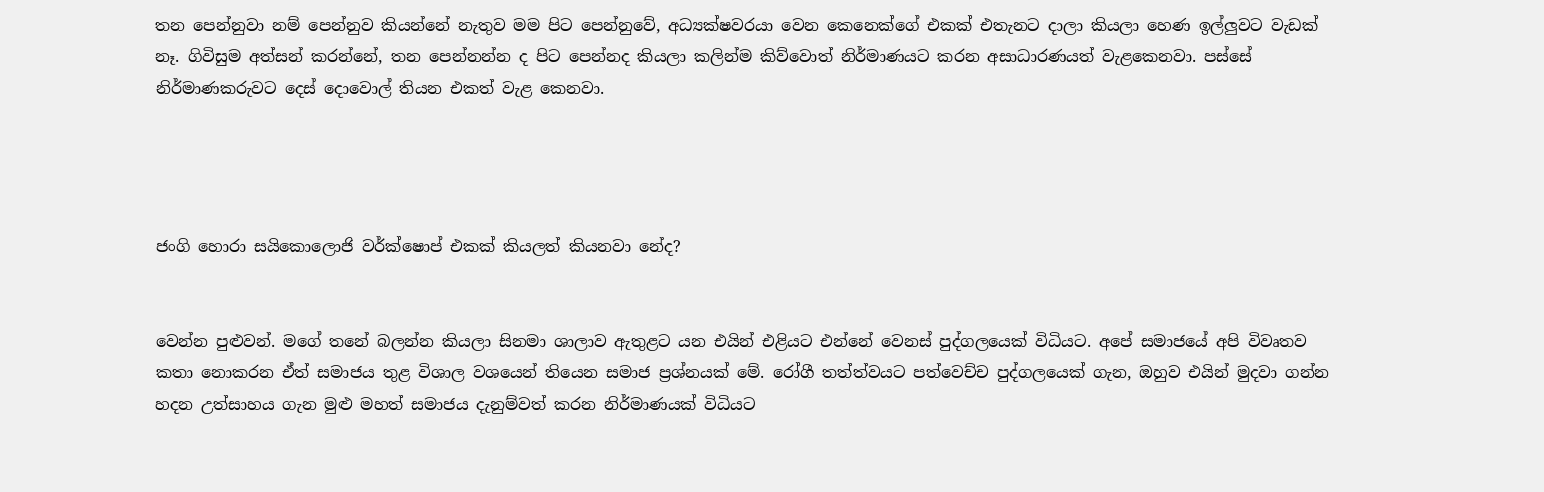තන පෙන්නුවා නම් පෙන්නුව කියන්නේ නැතුව මම පිට පෙන්නුවේ, අධ්‍යක්ෂවරයා වෙන කෙනෙක්ගේ එකක් එතැනට දාලා කියලා හෙණ ඉල්ලුවට වැඩක් නෑ. ගිවිසුම අත්සන් කරන්නේ, තන පෙන්නන්න ද පිට පෙන්නද කියලා කලින්ම කිව්වොත් නිර්මාණයට කරන අසාධාරණයත් වැළකෙනවා. පස්සේ නිර්මාණකරුවට දෙස් දොවොල් තියන එකත් වැළ කෙනවා.




ජංගි හොරා සයිකොලොජි වර්ක්ෂොප් එකක් කියලත් කියනවා නේද?


වෙන්න පුළුවන්. මගේ තනේ බලන්න කියලා සිනමා ශාලාව ඇතුළට යන එයින් එළියට එන්නේ වෙනස් පුද්ගලයෙක් විධියට. අපේ සමාජයේ අපි විවෘතව කතා නොකරන ඒත් සමාජය තුළ විශාල වශයෙන් තියෙන සමාජ ප්‍රශ්නයක් මේ. රෝගී තත්ත්වයට පත්වෙච්ච පුද්ගලයෙක් ගැන, ඔහුව එයින් මුදවා ගන්න හදන උත්සාහය ගැන මුළු මහත් සමාජය දැනුම්වත් කරන නිර්මාණයක් විධියට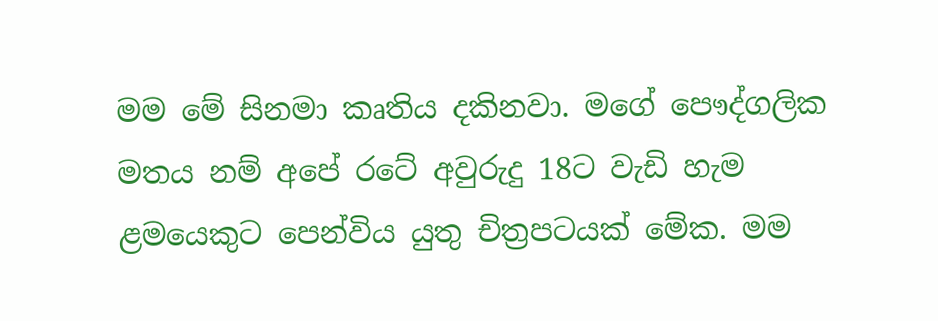මම මේ සිනමා කෘතිය දකිනවා. මගේ පෞද්ගලික මතය නම් අපේ රටේ අවුරුදු 18ට වැඩි හැම ළමයෙකුට පෙන්විය යුතු චිත්‍රපටයක් මේක. මම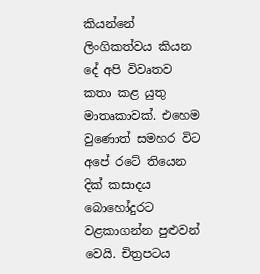කියන්නේ ලිංගිකත්වය කියන දේ අපි විවෘතව කතා කළ යුතු මාතෘකාවක්. එහෙම වුණොත් සමහර විට අපේ රටේ තියෙන දික් කසාදය බොහෝදුරට වළකාගන්න පුළුවන් වෙයි. චිත්‍රපටය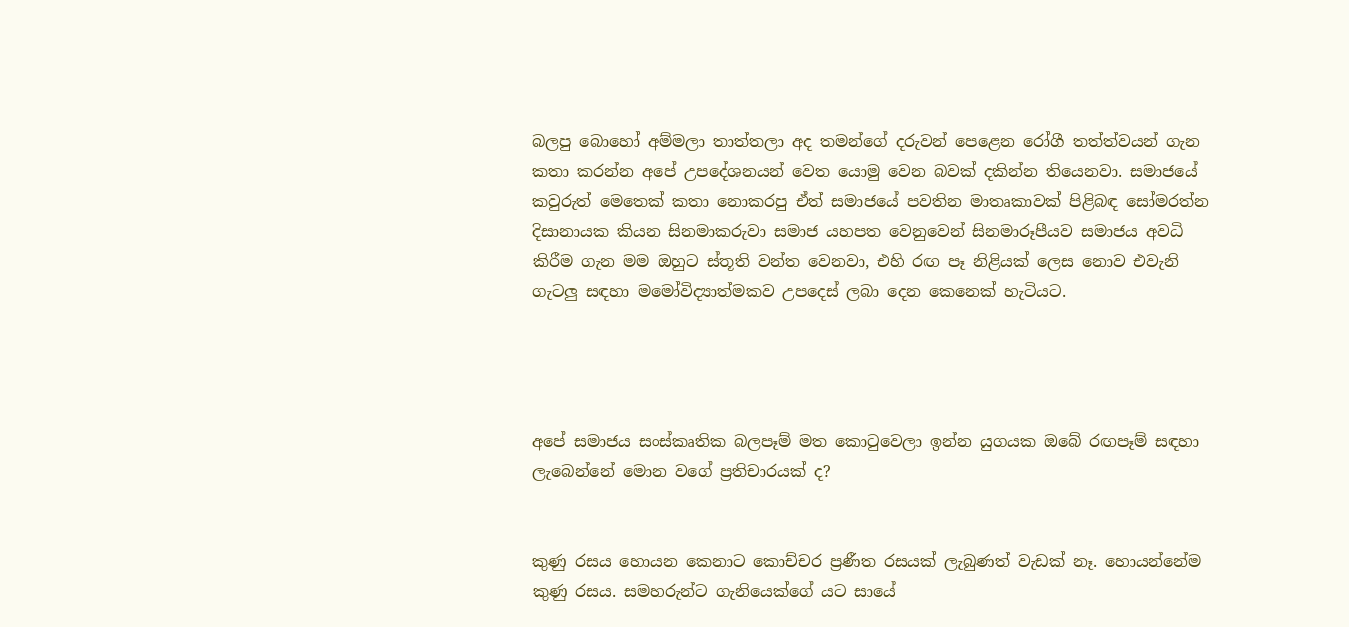බලපු බොහෝ අම්මලා තාත්තලා අද තමන්ගේ දරුවන් පෙළෙන රෝගී තත්ත්වයන් ගැන කතා කරන්න අපේ උපදේශනයන් වෙත යොමු වෙන බවක් දකින්න තියෙනවා. සමාජයේ කවුරුත් මෙතෙක් කතා නොකරපු ඒත් සමාජයේ පවතින මාතෘකාවක් පිළිබඳ සෝමරත්න දිසානායක කියන සිනමාකරුවා සමාජ යහපත වෙනුවෙන් සිනමාරූපීයව සමාජය අවධි කිරීම ගැන මම ඔහුට ස්තූති වන්ත වෙනවා, එහි රඟ පෑ නිළියක් ලෙස නොව එවැනි ගැටලු සඳහා මමෝවිද්‍යාත්මකව උපදෙස් ලබා දෙන කෙනෙක් හැටියට.




අපේ සමාජය සංස්කෘතික බලපෑම් මත කොටුවෙලා ඉන්න යුගයක ඔබේ රඟපෑම් සඳහා ලැබෙන්නේ මොන වගේ ප්‍රතිචාරයක් ද?


කුණු රසය හොයන කෙනාට කොච්චර ප්‍රණීත රසයක් ලැබුණත් වැඩක් නෑ. හොයන්නේම කුණු රසය. සමහරුන්ට ගැනියෙක්ගේ යට සායේ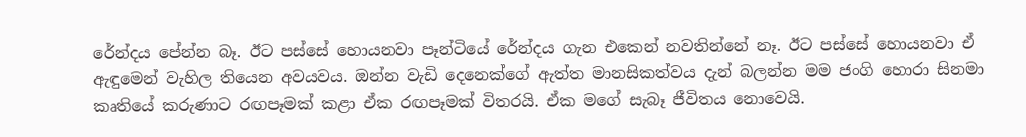රේන්දය පේන්න බෑ. ඊට පස්සේ හොයනවා පෑන්ටියේ රේන්දය ගැන එකෙන් නවතින්නේ නෑ. ඊට පස්සේ හොයනවා ඒ ඇඳුමෙන් වැහිල තියෙන අවයවය. ඔන්න වැඩි දෙනෙක්ගේ ඇත්ත මානසිකත්වය දැන් බලන්න මම ජංගි හොරා සිනමා කෘතියේ කරුණාට රඟපෑමක් කළා ඒක රඟපෑමක් විතරයි. ඒක මගේ සැබෑ ජීවිතය නොවෙයි.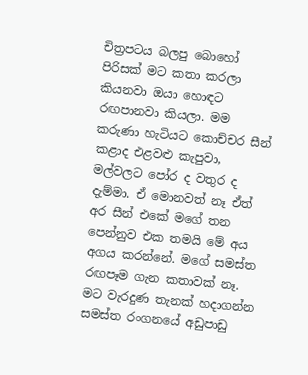චිත්‍රපටය බලපු බොහෝ පිරිසක් මට කතා කරලා කියනවා ඔයා හොඳට රඟපානවා කියලා. මම කරුණා හැටියට කොච්චර සීන් කළාද එළවළු කැපුවා, මල්වලට පෝර ද වතුර ද දැම්මා. ඒ මොනවත් නෑ ඒත් අර සීන් එකේ මගේ තන පෙන්නුව එක තමයි මේ අය අගය කරන්නේ. මගේ සමස්ත රඟපෑම ගැන කතාවක් නෑ. මට වැරදුණ තැනක් හදාගන්න සමස්ත රංගනයේ අඩුපාඩු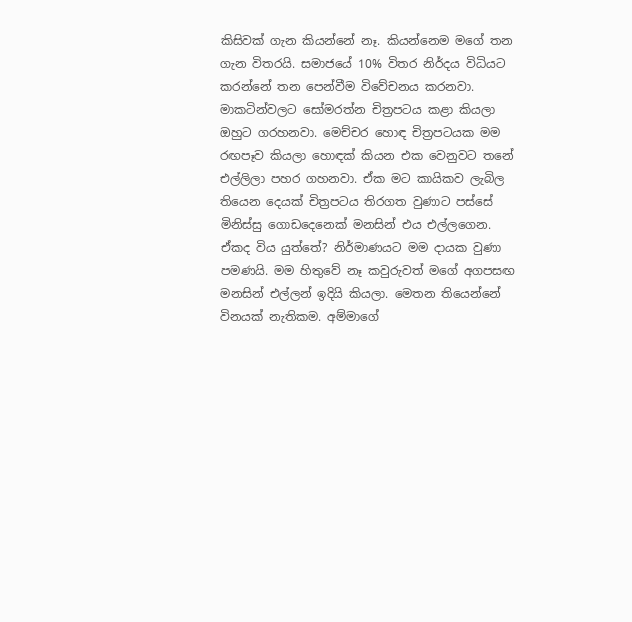කිසිවක් ගැන කියන්නේ නෑ. කියන්නෙම මගේ තන ගැන විතරයි. සමාජයේ 10% විතර නිර්දය විධියට කරන්නේ තන පෙන්වීම විවේචනය කරනවා. මාකටින්වලට සෝමරත්න චිත්‍රපටය කළා කියලා ඔහුට ගරහනවා. මෙච්චර හොඳ චිත්‍රපටයක මම රඟපෑව කියලා හොඳක් කියන එක වෙනුවට තනේ එල්ලිලා පහර ගහනවා. ඒක මට කායිකව ලැබිල තියෙන දෙයක් චිත්‍රපටය තිරගත වුණාට පස්සේ මිනිස්සු ගොඩදෙනෙක් මනසින් එය එල්ලගෙන. ඒකද විය යුත්තේ? නිර්මාණයට මම දායක වුණා පමණයි. මම හිතුවේ නෑ කවුරුවත් මගේ අගපසඟ මනසින් එල්ලන් ඉදියි කියලා. මෙතන තියෙන්නේ විනයක් නැතිකම. අම්මාගේ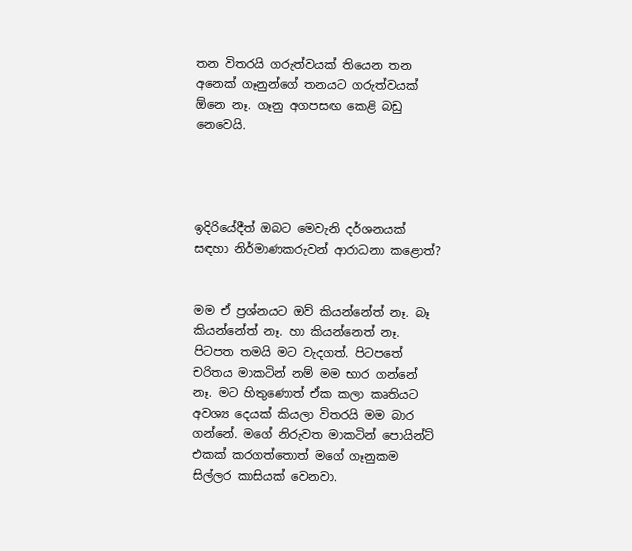තන විතරයි ගරුත්වයක් තියෙන තන අනෙක් ගෑනුන්ගේ තනයට ගරුත්වයක් ඕනෙ නෑ. ගෑනු අගපසඟ කෙළි බඩු නෙවෙයි.




ඉදිරියේදීත් ඔබට මෙවැනි දර්ශනයක් සඳහා නිර්මාණකරුවන් ආරාධනා කළොත්?


මම ඒ ප්‍රශ්නයට ඔව් කියන්නේත් නෑ. බෑ කියන්නේත් නෑ. හා කියන්නෙත් නෑ. පිටපත තමයි මට වැදගත්. පිටපතේ චරිතය මාකටින් නම් මම භාර ගන්නේ නෑ. මට හිතුණොත් ඒක කලා කෘතියට අවශ්‍ය දෙයක් කියලා විතරයි මම බාර ගන්නේ. මගේ නිරුවත මාකටින් පොයින්ට් එකක් කරගත්තොත් මගේ ගෑනුකම සිල්ලර කාසියක් වෙනවා.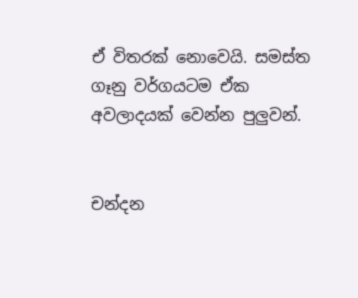ඒ විතරක් නොවෙයි. සමස්ත ගෑනු වර්ගයටම ඒක අවලාදයක් වෙන්න පුලුවන්.


චන්දන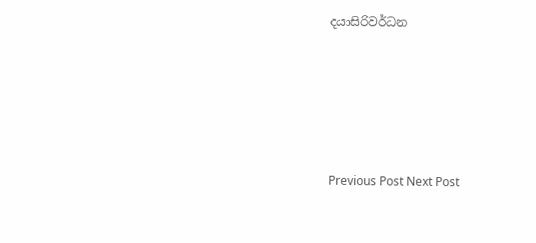දයාසිරිවර්ධන





Previous Post Next Post